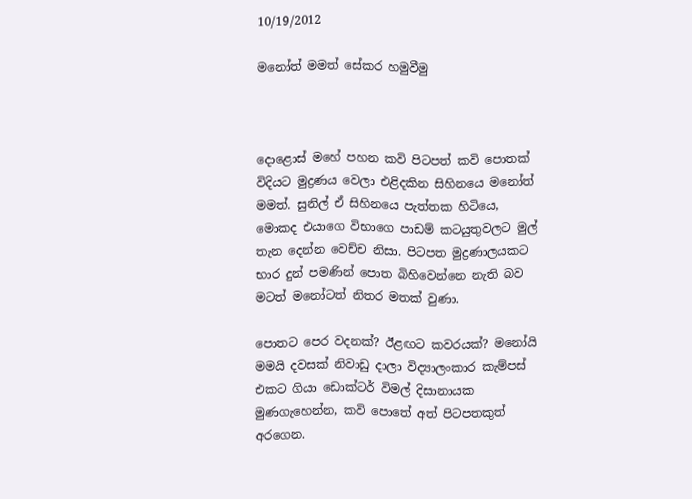10/19/2012

මනෝත් මමත් සේකර හමුවීමු



දොළොස් මහේ පහන කවි පිටපත් කවි පොතක් විදියට මුද්‍රණය වෙලා එළිදකින සිහිනයෙ මනෝත් මමත්. සුනිල් ඒ සිහිනයෙ පැත්තක හිටියෙ, මොකද එයාගෙ විභාගෙ පාඩම් කටයුතුවලට මුල් තැන දෙන්න වෙච්ච නිසා. පිටපත මුද්‍රණාලයකට භාර දුන් පමණින් පොත බිහිවෙන්නෙ නැති බව මටත් මනෝටත් නිතර මතක් වුණා.

පොතට පෙර වදනක්? ඊළඟට කවරයක්? මනෝයි මමයි දවසක් නිවාඩු දාලා විද්‍යාලංකාර කැම්පස් එකට ගියා ඩොක්ටර් විමල් දිසානායක මුණගැහෙන්න, කවි පොතේ අත් පිටපතකුත් අරගෙන.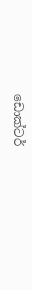ඩොක්ටර්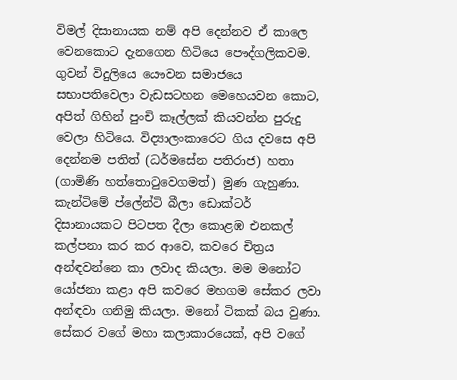විමල් දිසානායක නම් අපි දෙන්නව ඒ කාලෙ වෙනකොට දැනගෙන හිටියෙ පෞද්ගලිකවම. ගුවන් විදුලියෙ යෞවන සමාජයෙ සභාපතිවෙලා වැඩසටහන මෙහෙයවන කොට, අපිත් ගිහින් පුංචි කෑල්ලක් කියවන්න පුරුදු වෙලා හිටියෙ. විද්‍යාලංකාරෙට ගිය දවසෙ අපි දෙන්නම පතිත් (ධර්මසේන පතිරාජ) හතා (ගාමිණි හත්තොටුවෙගමත්) මුණ ගැහුණා. කැන්ටිමේ ප්ලේන්ටි බීලා ඩොක්ටර් දිසානායකට පිටපත දීලා කොළඹ එනකල් කල්පනා කර කර ආවෙ, කවරෙ චිත්‍රය අන්ඳවන්නෙ කා ලවාද කියලා. මම මනෝට යෝජනා කළා අපි කවරෙ මහගම සේකර ලවා අන්ඳවා ගනිමු කියලා. මනෝ ටිකක් බය වුණා. සේකර වගේ මහා කලාකාරයෙක්, අපි වගේ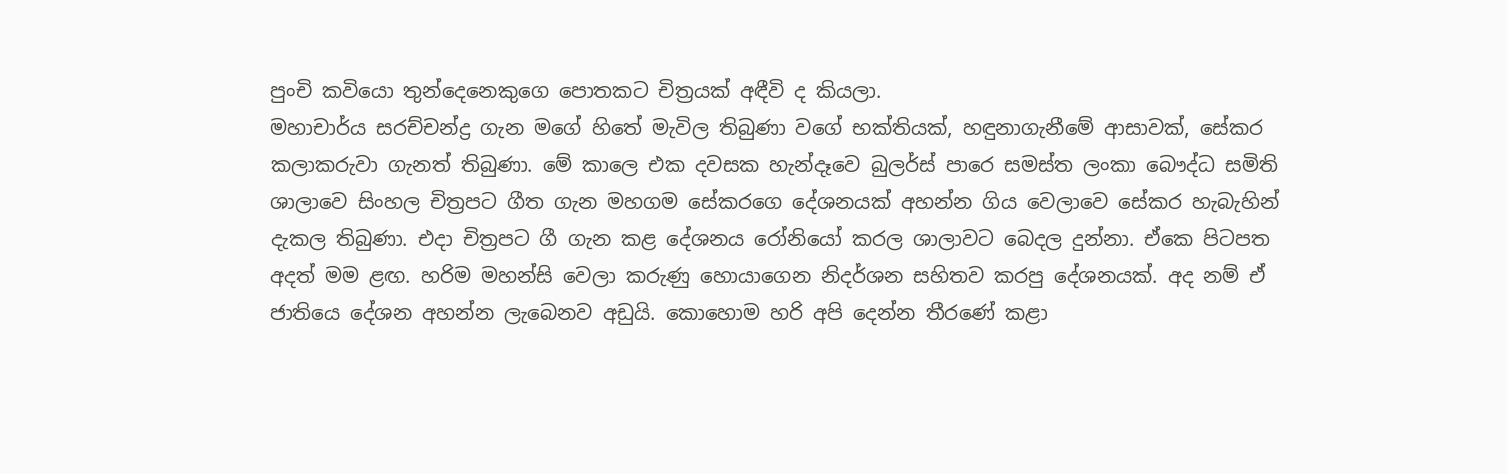පුංචි කවියො තුන්දෙනෙකුගෙ පොතකට චිත්‍රයක් අඳීවි ද කියලා.
මහාචාර්ය සරච්චන්ද්‍ර ගැන මගේ හිතේ මැවිල තිබුණා වගේ භක්තියක්, හඳුනාගැනීමේ ආසාවක්, සේකර කලාකරුවා ගැනත් තිබුණා. මේ කාලෙ එක දවසක හැන්දෑවෙ බුලර්ස් පාරෙ සමස්ත ලංකා බෞද්ධ සමිති ශාලාවෙ සිංහල චිත්‍රපට ගීත ගැන මහගම සේකරගෙ දේශනයක් අහන්න ගිය වෙලාවෙ සේකර හැබැහින් දැකල තිබුණා. එදා චිත්‍රපට ගී ගැන කළ දේශනය රෝනියෝ කරල ශාලාවට බෙදල දුන්නා. ඒකෙ පිටපත අදත් මම ළඟ. හරිම මහන්සි වෙලා කරුණු හොයාගෙන නිදර්ශන සහිතව කරපු දේශනයක්. අද නම් ඒ ජාතියෙ දේශන අහන්න ලැබෙනව අඩුයි. කොහොම හරි අපි දෙන්න තීරණේ කළා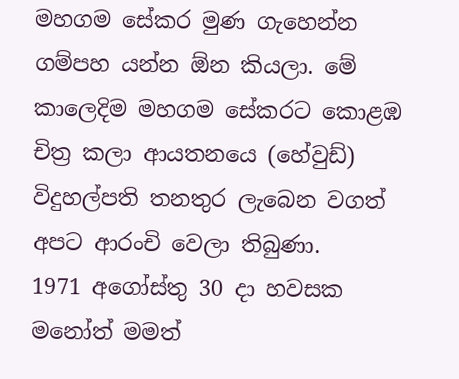මහගම සේකර මුණ ගැහෙන්න ගම්පහ යන්න ඕන කියලා. මේ කාලෙදිම මහගම සේකරට කොළඹ චිත්‍ර කලා ආයතනයෙ (හේවුඩ්) විදුහල්පති තනතුර ලැබෙන වගත් අපට ආරංචි වෙලා තිබුණා.
1971 අගෝස්තු 30 දා හවසක මනෝත් මමත්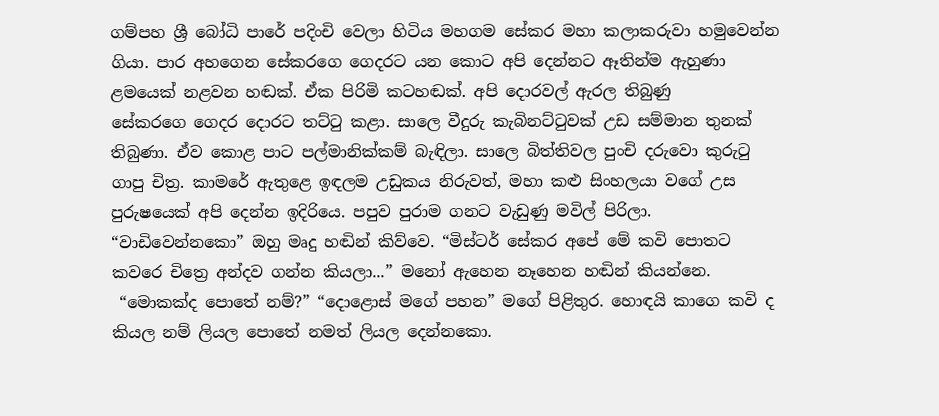ගම්පහ ශ්‍රී බෝධි පාරේ පදිංචි වෙලා හිටිය මහගම සේකර මහා කලාකරුවා හමුවෙන්න ගියා. පාර අහගෙන සේකරගෙ ගෙදරට යන කොට අපි දෙන්නට ඈතින්ම ඇහුණා ළමයෙක් නළවන හඬක්. ඒක පිරිමි කටහඬක්. අපි දොරවල් ඇරල තිබුණු සේකරගෙ ‍ගෙදර දොරට තට්ටු කළා. සාලෙ වීදුරු කැබිනට්ටුවක් උඩ සම්මාන තුනක් තිබුණා. ඒව කොළ පාට පල්මානික්කම් බැඳිලා. සාලෙ බිත්තිවල පුංචි දරුවො කුරුටු ගාපු චිත්‍ර. කාමරේ ඇතුළෙ ඉඳලම උඩුකය නිරුවත්, මහා කළු සිංහලයා වගේ උස පුරුෂයෙක් අපි දෙන්න ඉදිරියෙ. පපුව පුරාම ගනට වැඩුණු මවිල් පිරිලා. “වාඩිවෙන්නකො” ඔහු මෘදු හඬින් කිව්වෙ. “මිස්ටර් සේකර අපේ මේ කවි පොතට කවරෙ චිත්‍රෙ අන්දව ගන්න කියලා...” මනෝ ඇහෙන නෑහෙන හඬින් කියන්නෙ.
 “මොකක්ද පොතේ නම්?” “දොළොස් මගේ පහන” මගේ පිළිතුර. හොඳයි කාගෙ කවි ද කියල නම් ලියල පොතේ නමත් ලියල දෙන්නකො.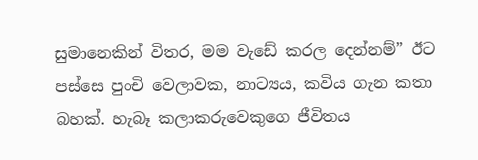සුමානෙකින් විතර, මම වැඩේ කරල දෙන්නම්” ඊට පස්සෙ පුංචි වෙලාවක, නාට්‍යය, කවිය ගැන කතා බහක්. හැබෑ කලාකරුවෙකුගෙ ජීවිතය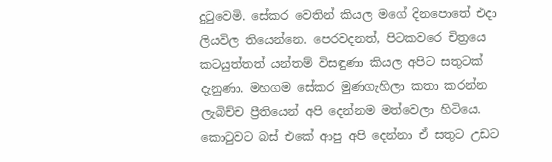දුටුවෙමි. සේකර වෙතින් කියල මගේ දිනපොතේ එදා ලියවිල තියෙන්නෙ. පෙරවදනත්, පිටකවරෙ චිත්‍රයෙ කටයුත්තත් යන්තම් විසඳුණා කියල අපිට සතුටක් දැනුණා. මහගම සේකර මුණගැහිලා කතා කරන්න ලැබිච්ච ප්‍රීතියෙන් අපි දෙන්නම මත්වෙලා හිටියෙ. කොටුවට බස් එකේ ආපු අපි දෙන්නා ඒ සතුට උඩට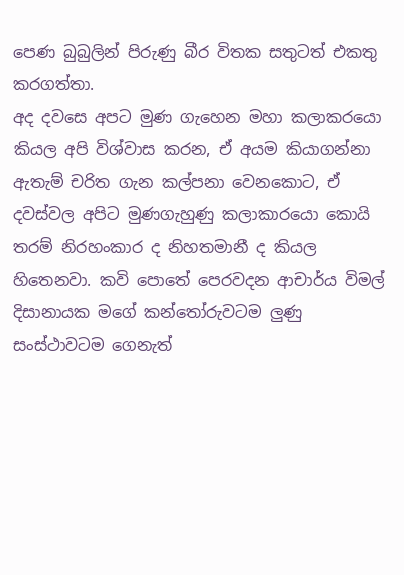පෙණ බුබුලින් පිරුණු බීර විතක සතුටත් එකතු කරගත්තා.
අද දවසෙ අපට මුණ ගැහෙන මහා කලාකරයො කියල අපි විශ්වාස කරන, ඒ අයම කියාගන්නා ඇතැම් චරිත ගැන කල්පනා වෙනකොට, ඒ දවස්වල අපිට මුණගැහුණු කලාකාරයො කොයි තරම් නිරහංකාර ද නිහතමානී ද කියල හිතෙනවා. කවි පොතේ පෙරවදන ආචාර්ය විමල් දිසානායක මගේ කන්තෝරුවටම ලුණු සංස්ථාවටම ගෙනැත්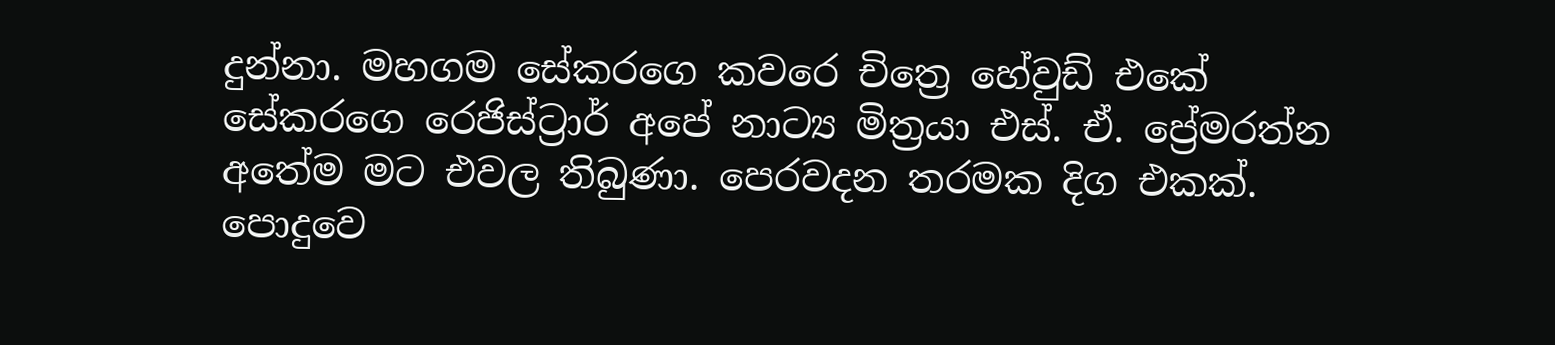දුන්නා. මහගම සේකරගෙ කවරෙ චිත්‍රෙ හේවුඩ් එකේ සේකරගෙ රෙජිස්ට්‍රාර් අපේ නාට්‍ය මිත්‍රයා එස්. ඒ. ප්‍රේමරත්න අතේම මට එවල තිබුණා. පෙරවදන තරමක දිග එකක්.
පොදුවෙ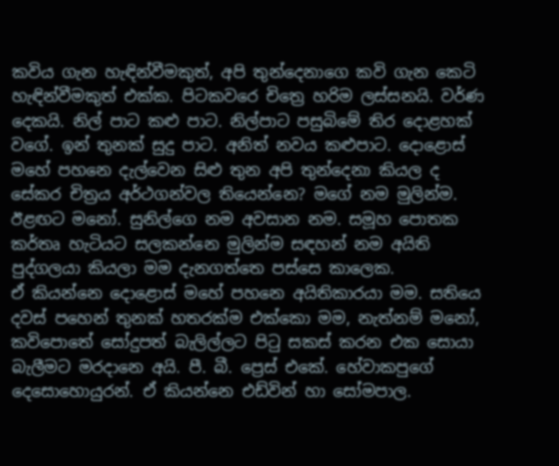කවිය ගැන හැඳින්වීමකුත්, අපි තුන්දෙනාගෙ කවි ගැන කෙටි හැඳින්වීමකුත් එක්ක. පිටකවරෙ චිත්‍රෙ හරිම ලස්සනයි. වර්ණ දෙකයි. නිල් පාට කළු පාට. නිල්පාට පසුබිමේ තිර දොළහක් වගේ. ඉන් තුනක් සුදු පාට. අනිත් නවය කළුපාට. දොළොස් මහේ පහනෙ දැල්වෙන සිළු තුන අපි තුන්දෙනා කියල ද සේකර චිත්‍රය අර්ථගන්වල තියෙන්නෙ? මගේ නම මුලින්ම. ඊළඟට මනෝ. සුනිල්ගෙ නම අවසාන නම. සමූහ පොතක කර්තෘ හැටියට සලකන්නෙ මුලින්ම සඳහන් නම අයිති පුද්ගලයා කියලා මම දැනගත්තෙ පස්සෙ කාලෙක.
ඒ කියන්නෙ දොළොස් මහේ පහනෙ අයිතිකාරයා මම. සතියෙ දවස් පහෙන් තුනක් හතරක්ම එක්කො මම, නැත්නම් මනෝ, කවිපොතේ සෝදුපත් බැලිල්ලට පිටු සකස් කරන එක සොයා බැලීමට මරදානෙ අයි. පී. බී. ප්‍රෙස් එකේ. හේවාකපුගේ දෙසොහොයුරන්. ඒ කියන්නෙ එඩ්වින් හා සෝමපාල.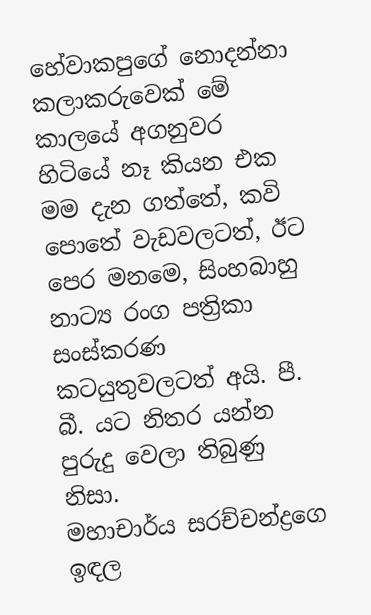හේවාකපුගේ නොදන්නා කලාකරුවෙක් මේ කාලයේ අගනුවර හිටියේ නෑ කියන එක මම දැන ගත්තේ, කවි පොතේ වැඩවලටත්, ඊට පෙර මනමෙ, සිංහබාහු නාට්‍ය රංග පත්‍රිකා සංස්කරණ කටයුතුවලටත් අයි. පී. බී. යට නිතර යන්න පුරුදු වෙලා තිබුණු නිසා.
මහාචාර්ය සරච්චන්ද්‍රගෙ ඉඳල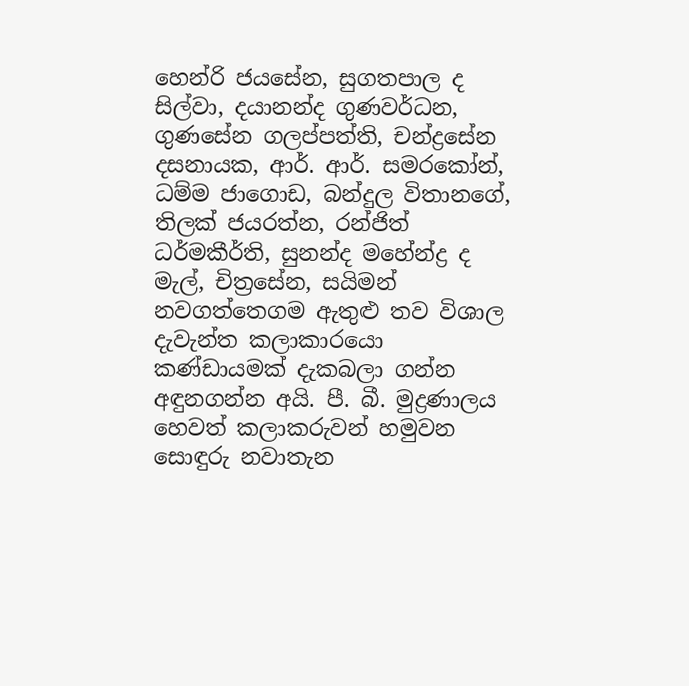හෙන්රි ජයසේන, සුගතපාල ද සිල්වා, දයානන්ද ගුණවර්ධන, ගුණසේන ගලප්පත්ති, චන්ද්‍රසේන දසනායක, ආර්. ආර්. සමරකෝන්, ධම්ම ජාගොඩ, බන්දුල විතානගේ, තිලක් ජයරත්න, රන්ජිත් ධර්මකීර්ති, සුනන්ද මහේන්ද්‍ර ද මැල්, චිත්‍රසේන, සයිමන් නවගත්තෙගම ඇතුළු තව විශාල දැවැන්ත කලාකාරයො කණ්ඩායමක් දැකබලා ගන්න අඳුනගන්න අයි. පී. බී. මුද්‍රණාලය හෙවත් කලාකරුවන් හමුවන සොඳුරු නවාතැන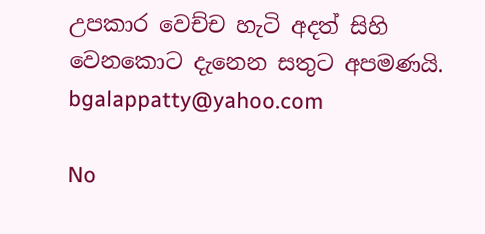උපකාර වෙච්ච හැටි අදත් සිහි වෙනකොට දැනෙන සතුට අපමණයි.
bgalappatty@yahoo.com

No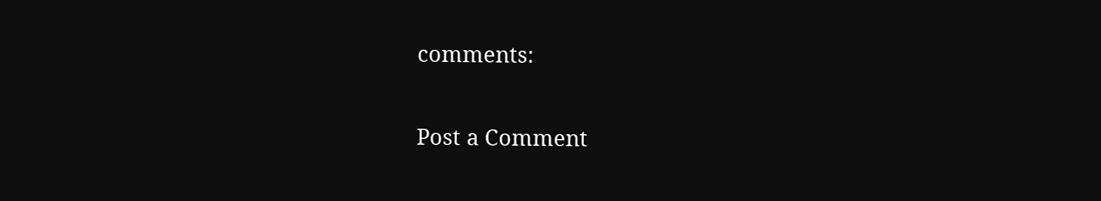comments:

Post a Comment